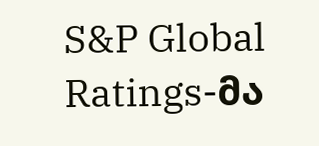S&P Global Ratings-მა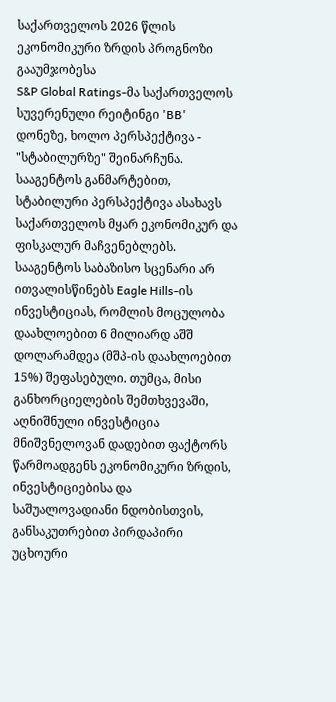საქართველოს 2026 წლის ეკონომიკური ზრდის პროგნოზი გააუმჯობესა
S&P Global Ratings-მა საქართველოს სუვერენული რეიტინგი 'BB' დონეზე, ხოლო პერსპექტივა - "სტაბილურზე" შეინარჩუნა. სააგენტოს განმარტებით, სტაბილური პერსპექტივა ასახავს საქართველოს მყარ ეკონომიკურ და ფისკალურ მაჩვენებლებს.
სააგენტოს საბაზისო სცენარი არ ითვალისწინებს Eagle Hills-ის ინვესტიციას, რომლის მოცულობა დაახლოებით 6 მილიარდ აშშ დოლარამდეა (მშპ-ის დაახლოებით 15%) შეფასებული. თუმცა, მისი განხორციელების შემთხვევაში, აღნიშნული ინვესტიცია მნიშვნელოვან დადებით ფაქტორს წარმოადგენს ეკონომიკური ზრდის, ინვესტიციებისა და საშუალოვადიანი ნდობისთვის, განსაკუთრებით პირდაპირი უცხოური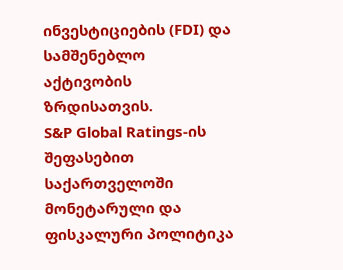ინვესტიციების (FDI) და სამშენებლო აქტივობის ზრდისათვის.
S&P Global Ratings-ის შეფასებით საქართველოში მონეტარული და ფისკალური პოლიტიკა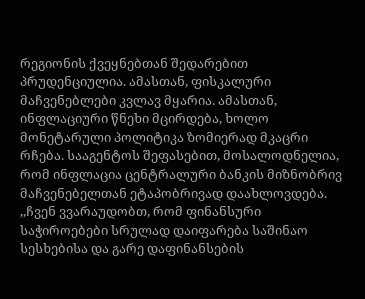რეგიონის ქვეყნებთან შედარებით პრუდენციულია. ამასთან, ფისკალური მაჩვენებლები კვლავ მყარია. ამასთან, ინფლაციური წნეხი მცირდება, ხოლო მონეტარული პოლიტიკა ზომიერად მკაცრი რჩება. სააგენტოს შეფასებით, მოსალოდნელია, რომ ინფლაცია ცენტრალური ბანკის მიზნობრივ მაჩვენებელთან ეტაპობრივად დაახლოვდება.
,,ჩვენ ვვარაუდობთ, რომ ფინანსური საჭიროებები სრულად დაიფარება საშინაო სესხებისა და გარე დაფინანსების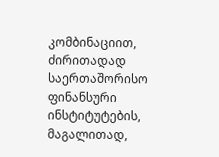კომბინაციით, ძირითადად საერთაშორისო ფინანსური ინსტიტუტების, მაგალითად,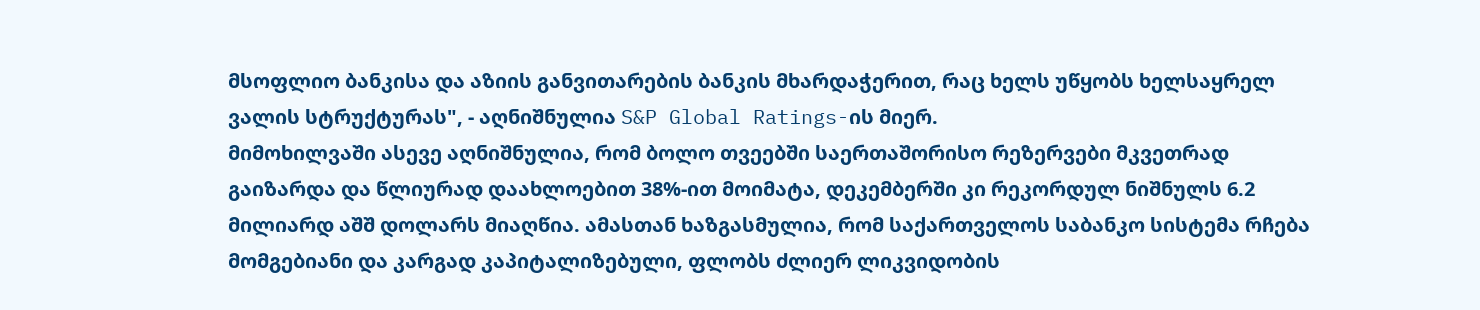მსოფლიო ბანკისა და აზიის განვითარების ბანკის მხარდაჭერით, რაც ხელს უწყობს ხელსაყრელ ვალის სტრუქტურას", - აღნიშნულია S&P Global Ratings-ის მიერ.
მიმოხილვაში ასევე აღნიშნულია, რომ ბოლო თვეებში საერთაშორისო რეზერვები მკვეთრად გაიზარდა და წლიურად დაახლოებით 38%-ით მოიმატა, დეკემბერში კი რეკორდულ ნიშნულს 6.2 მილიარდ აშშ დოლარს მიაღწია. ამასთან ხაზგასმულია, რომ საქართველოს საბანკო სისტემა რჩება მომგებიანი და კარგად კაპიტალიზებული, ფლობს ძლიერ ლიკვიდობის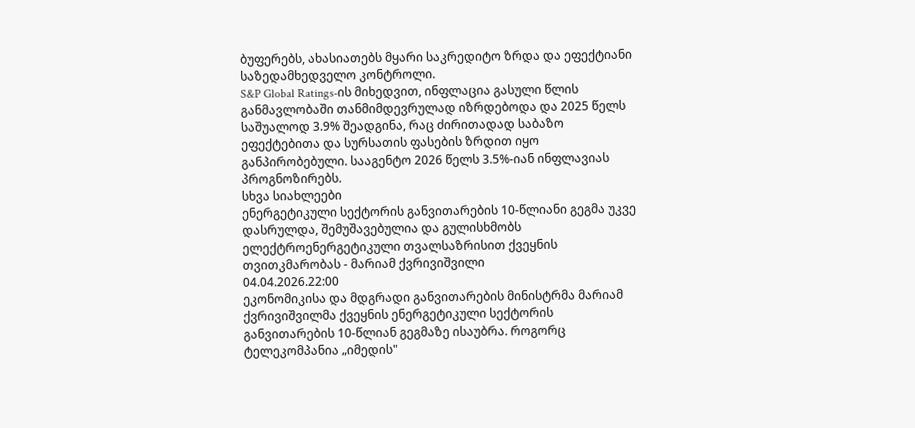ბუფერებს, ახასიათებს მყარი საკრედიტო ზრდა და ეფექტიანი საზედამხედველო კონტროლი.
S&P Global Ratings-ის მიხედვით, ინფლაცია გასული წლის განმავლობაში თანმიმდევრულად იზრდებოდა და 2025 წელს საშუალოდ 3.9% შეადგინა, რაც ძირითადად საბაზო ეფექტებითა და სურსათის ფასების ზრდით იყო განპირობებული. სააგენტო 2026 წელს 3.5%-იან ინფლავიას პროგნოზირებს.
სხვა სიახლეები
ენერგეტიკული სექტორის განვითარების 10-წლიანი გეგმა უკვე დასრულდა, შემუშავებულია და გულისხმობს ელექტროენერგეტიკული თვალსაზრისით ქვეყნის თვითკმარობას - მარიამ ქვრივიშვილი
04.04.2026.22:00
ეკონომიკისა და მდგრადი განვითარების მინისტრმა მარიამ ქვრივიშვილმა ქვეყნის ენერგეტიკული სექტორის განვითარების 10-წლიან გეგმაზე ისაუბრა. როგორც ტელეკომპანია „იმედის"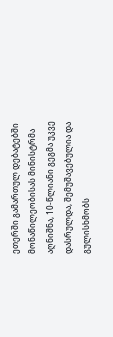ეთერში გამართულ დებატებში მონაწილეობისას მინისტრმა აღნიშნა, 10-წლიანი გეგმა უკვე დასრულდა, შემუშავებულია და გულისხმობს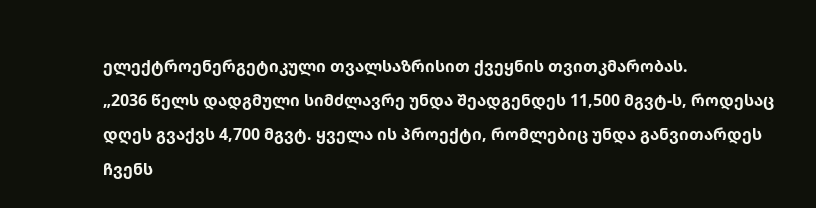ელექტროენერგეტიკული თვალსაზრისით ქვეყნის თვითკმარობას.
„2036 წელს დადგმული სიმძლავრე უნდა შეადგენდეს 11,500 მგვტ-ს, როდესაც დღეს გვაქვს 4,700 მგვტ. ყველა ის პროექტი, რომლებიც უნდა განვითარდეს ჩვენს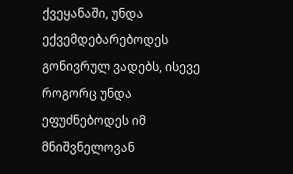ქვეყანაში, უნდა ექვემდებარებოდეს გონივრულ ვადებს, ისევე როგორც უნდა ეფუძნებოდეს იმ მნიშვნელოვან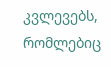კვლევებს, რომლებიც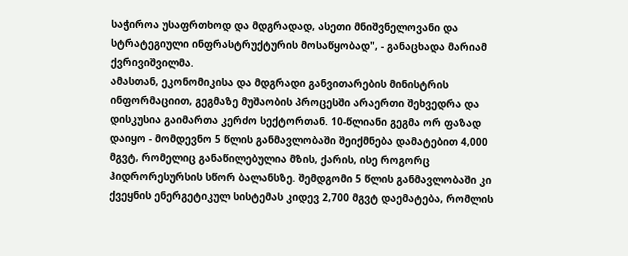საჭიროა უსაფრთხოდ და მდგრადად, ასეთი მნიშვნელოვანი და სტრატეგიული ინფრასტრუქტურის მოსაწყობად", - განაცხადა მარიამ ქვრივიშვილმა.
ამასთან, ეკონომიკისა და მდგრადი განვითარების მინისტრის ინფორმაციით, გეგმაზე მუშაობის პროცესში არაერთი შეხვედრა და დისკუსია გაიმართა კერძო სექტორთან. 10-წლიანი გეგმა ორ ფაზად დაიყო - მომდევნო 5 წლის განმავლობაში შეიქმნება დამატებით 4,000 მგვტ, რომელიც განაწილებულია მზის, ქარის, ისე როგორც ჰიდრორესურსის სწორ ბალანსზე. შემდგომი 5 წლის განმავლობაში კი ქვეყნის ენერგეტიკულ სისტემას კიდევ 2,700 მგვტ დაემატება, რომლის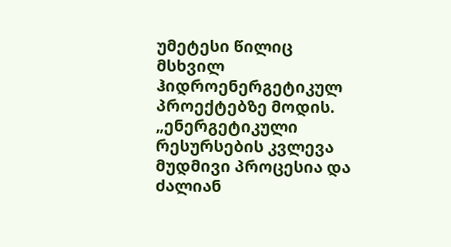უმეტესი წილიც მსხვილ ჰიდროენერგეტიკულ პროექტებზე მოდის.
„ენერგეტიკული რესურსების კვლევა მუდმივი პროცესია და ძალიან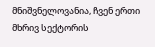მნიშვნელოვანია, ჩვენ ერთი მხრივ სექტორის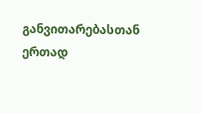განვითარებასთან ერთად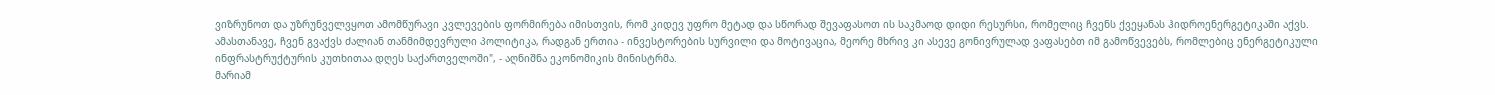ვიზრუნოთ და უზრუნველვყოთ ამომწურავი კვლევების ფორმირება იმისთვის, რომ კიდევ უფრო მეტად და სწორად შევაფასოთ ის საკმაოდ დიდი რესურსი, რომელიც ჩვენს ქვეყანას ჰიდროენერგეტიკაში აქვს. ამასთანავე, ჩვენ გვაქვს ძალიან თანმიმდევრული პოლიტიკა, რადგან ერთია - ინვესტორების სურვილი და მოტივაცია, მეორე მხრივ კი ასევე გონივრულად ვაფასებთ იმ გამოწვევებს, რომლებიც ენერგეტიკული ინფრასტრუქტურის კუთხითაა დღეს საქართველოში", - აღნიშნა ეკონომიკის მინისტრმა.
მარიამ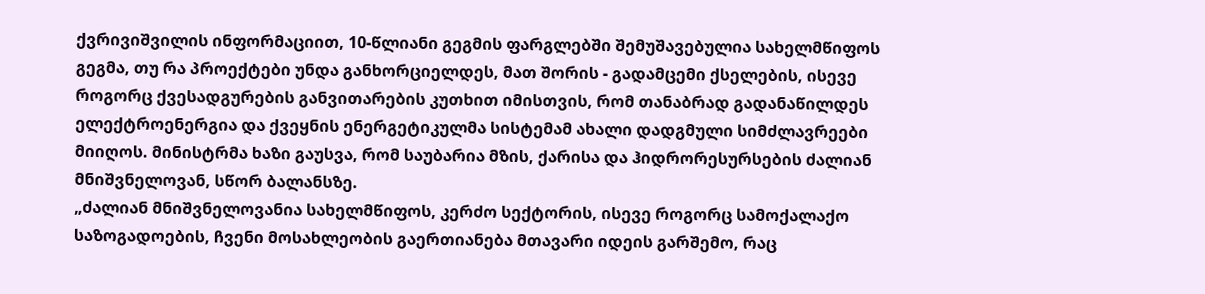ქვრივიშვილის ინფორმაციით, 10-წლიანი გეგმის ფარგლებში შემუშავებულია სახელმწიფოს გეგმა, თუ რა პროექტები უნდა განხორციელდეს, მათ შორის - გადამცემი ქსელების, ისევე როგორც ქვესადგურების განვითარების კუთხით იმისთვის, რომ თანაბრად გადანაწილდეს ელექტროენერგია და ქვეყნის ენერგეტიკულმა სისტემამ ახალი დადგმული სიმძლავრეები მიიღოს. მინისტრმა ხაზი გაუსვა, რომ საუბარია მზის, ქარისა და ჰიდრორესურსების ძალიან მნიშვნელოვან, სწორ ბალანსზე.
„ძალიან მნიშვნელოვანია სახელმწიფოს, კერძო სექტორის, ისევე როგორც სამოქალაქო საზოგადოების, ჩვენი მოსახლეობის გაერთიანება მთავარი იდეის გარშემო, რაც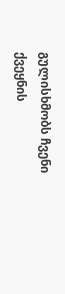გულისხმობს ჩვენი ქვეყნის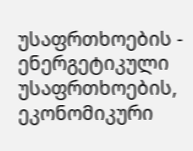უსაფრთხოების - ენერგეტიკული უსაფრთხოების, ეკონომიკური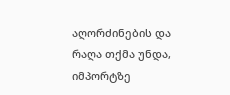აღორძინების და რაღა თქმა უნდა, იმპორტზე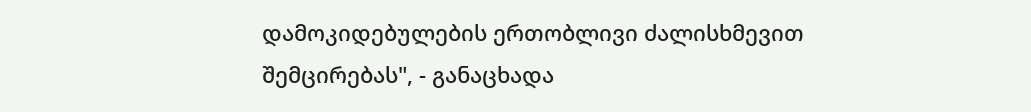დამოკიდებულების ერთობლივი ძალისხმევით შემცირებას", - განაცხადა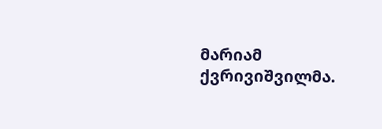მარიამ ქვრივიშვილმა.